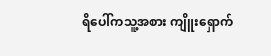ရိပေါ်ကသူ့အစား ကျိူးရှောက်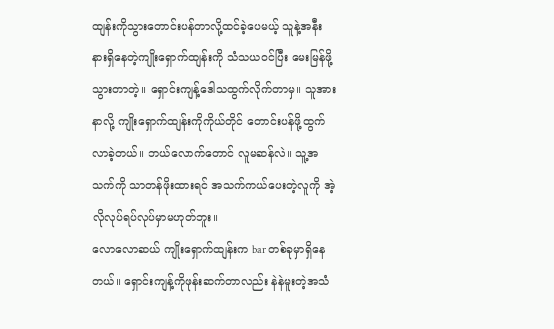ထျန်းကိုသွားတောင်းပန်တာလို့ထင်ခဲ့ပေမယ့် သူနဲ့အနီးနားရှိနေတဲ့ကျိုးရှောက်ထျန်းကို သံသယဝင်ပြီး မေးမြန်ဖို့သွားတာတဲ့။ ရှောင်းကျန့်ဒေါသထွက်လိုက်တာမှ။ သူအားနာလို့ ကျိုးရှောက်ထျန်းကိုကိုယ်တိုင် တောင်းပန်ဖို့ထွက်လာခဲ့တယ်။ ဘယ်လောက်တောင် လူမဆန်လဲ။ သူ့အသက်ကို သာတန်ဖိုးထားရင် အသက်ကယ်ပေးတဲ့လူကို အဲ့လိုလုပ်ရပ်လုပ်မှာမဟုတ်ဘူး။
လောလောဆယ် ကျိုးရှောက်ထျန်းက bar တစ်ခုမှာရှိနေတယ်။ ရှောင်းကျန့်ကိုဖုန်းဆက်တာလည်း နဲနဲမူးတဲ့အသံ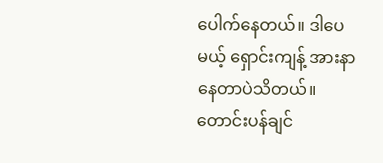ပေါက်နေတယ်။ ဒါပေမယ့် ရှောင်းကျန့် အားနာနေတာပဲသိတယ်။ တောင်းပန်ချင်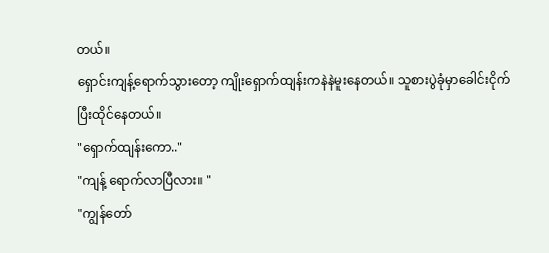တယ်။
ရှောင်းကျန့်ရောက်သွားတော့ ကျိုးရှောက်ထျန်းကနဲနဲမူးနေတယ်။ သူစားပွဲခုံမှာခေါင်းငိုက်ပြီးထိုင်နေတယ်။
"ရှောက်ထျန်းကော.."
"ကျန့် ရောက်လာပြီလား။ "
"ကျွန်တော်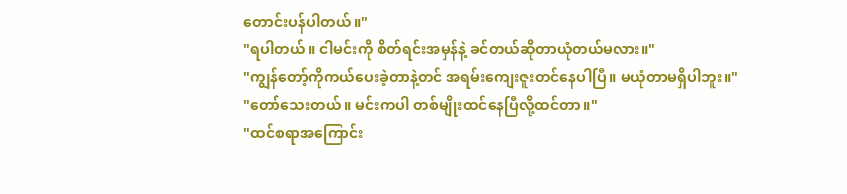တောင်းပန်ပါတယ်။"
"ရပါတယ်။ ငါမင်းကို စိတ်ရင်းအမှန်နဲ့ ခင်တယ်ဆိုတာယုံတယ်မလား။"
"ကျွန်တော့်ကိုကယ်ပေးခဲ့တာနဲ့တင် အရမ်းကျေးဇူးတင်နေပါပြီ။ မယုံတာမရှိပါဘူး။"
"တော်သေးတယ်။ မင်းကပါ တစ်မျိုးထင်နေပြီလို့ထင်တာ။"
"ထင်စရာအကြောင်း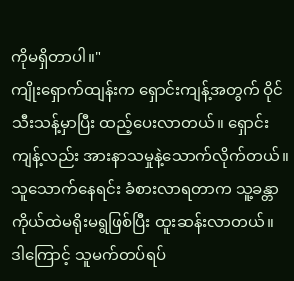ကိုမရှိတာပါ။"
ကျိုးရှောက်ထျန်းက ရှောင်းကျန့်အတွက် ဝိုင်သီးသန့်မှာပြီး ထည့်ပေးလာတယ်။ ရှောင်းကျန့်လည်း အားနာသမှုနဲ့သောက်လိုက်တယ်။ သူသောက်နေရင်း ခံစားလာရတာက သူ့ခန္တာကိုယ်ထဲမရိုးမရွဖြစ်ပြီး ထူးဆန်းလာတယ်။ ဒါကြောင့် သူမက်တပ်ရပ်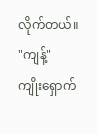လိုက်တယ်။
"ကျန့်"
ကျိုးရှောက်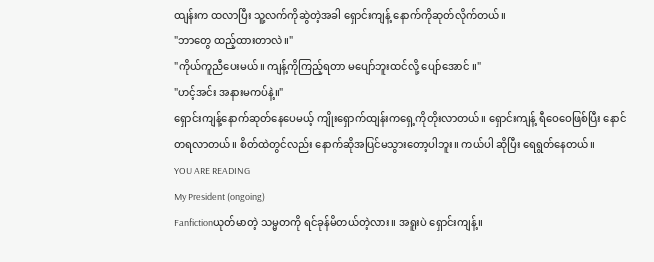ထျန်းက ထလာပြီး သူ့လက်ကိုဆွဲတဲ့အခါ ရှောင်းကျန့် နောက်ကိုဆုတ်လိုက်တယ်။
"ဘာတွေ ထည့်ထားတာလဲ။"
"ကိုယ်ကူညီပေးမယ်။ ကျန့်ကိုကြည့်ရတာ မပျော်ဘူးထင်လို့ ပျော်အောင် ။"
"ဟင့်အင်း အနားမကပ်နဲ့။"
ရှောင်းကျန့်နောက်ဆုတ်နေပေမယ့် ကျိုးရှောက်ထျန်းကရှေ့ကိုတိုးလာတယ်။ ရှောင်းကျန့် ရီဝေဝေဖြစ်ပြီး နောင်တရလာတယ်။ စိတ်ထဲတွင်လည်း နောက်ဆိုအပြင်မသွားတော့ပါဘူး။ ကယ်ပါ ဆိုပြီး ရေရွတ်နေတယ်။
YOU ARE READING
My President (ongoing)
Fanfictionယုတ်မာတဲ့ သမ္မတကို ရင်ခုန်မိတယ်တဲ့လား။ အရူးပဲ ရှောင်းကျန့်။